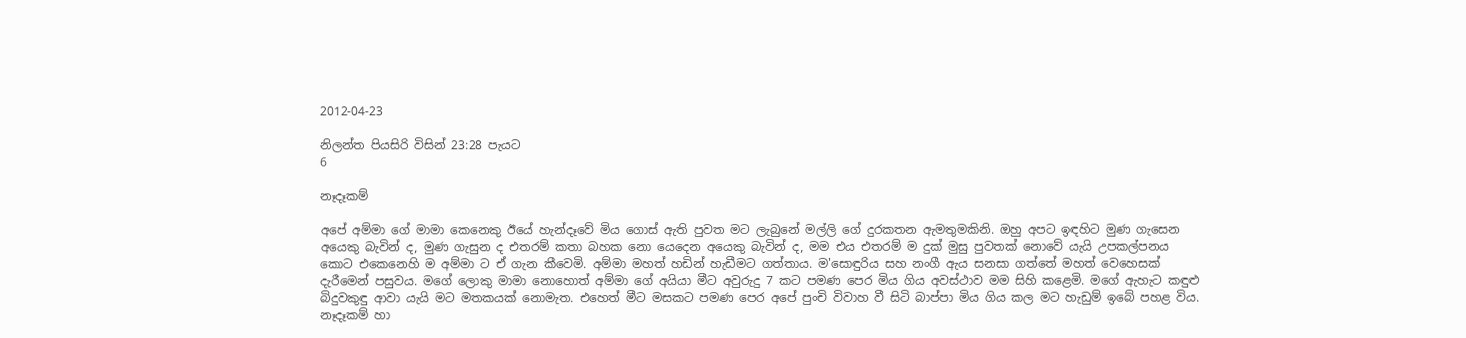2012-04-23

නිලන්ත පියසිරි විසින් 23:28 පැයට
6

නෑදෑකම්

අපේ අම්මා ගේ මාමා කෙනෙකු ඊයේ හැන්දෑවේ මිය ගොස් ඇති පුවත මට ලැබුනේ මල්ලි ගේ දුරකතන ඇමතුමකිනි. ඔහු අපට ඉඳහිට මුණ ගැසෙන අයෙකු බැවින් ද, මුණ ගැසුන ද එතරම් කතා බහක නො යෙදෙන අයෙකු බැවින් ද, මම එය එතරම් ම දුක් මුසු පුවතක් නොවේ යැයි උපකල්පනය කොට එකෙනෙහි ම අම්මා ට ඒ ගැන කීවෙමි. අම්මා මහත් හඩින් හැඩීමට ගත්තාය. ම'සොඳුරිය සහ නංගී ඇය සනසා ගත්තේ මහත් වෙහෙසක් දැරීමෙන් පසුවය. මගේ ලොකු මාමා නොහොත් අම්මා ගේ අයියා මීට අවුරුදු 7 කට පමණ පෙර මිය ගිය අවස්ථාව මම සිහි කළෙමි. මගේ ඇහැට කඳුළු බිදුවකුඳු ආවා යැයි මට මතකයක් නොමැත. එහෙත් මීට මසකට පමණ පෙර අපේ පුංචි විවාහ වී සිටි බාප්පා මිය ගිය කල මට හැඩුම් ඉබේ පහළ විය.
නෑදෑකම් හා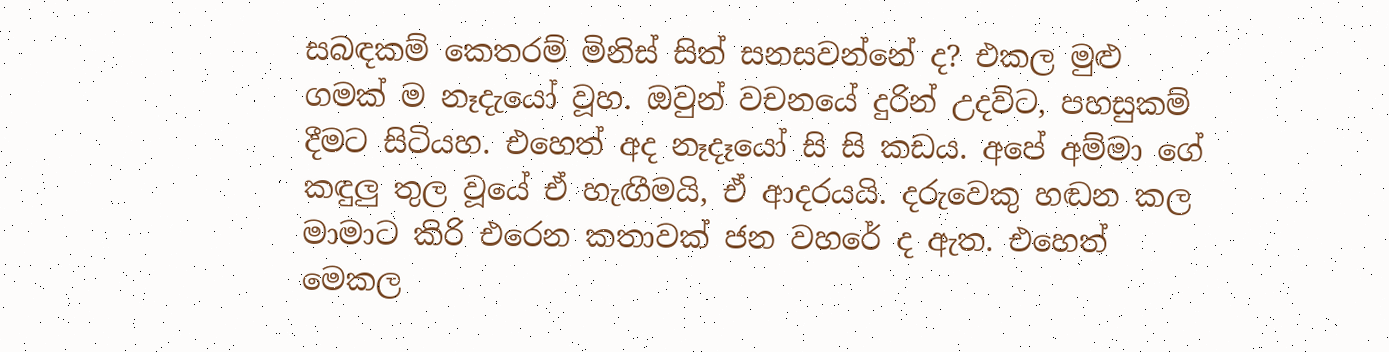සබඳකම් කෙතරම් මිනිස් සිත් සනසවන්නේ ද? එකල මුළු ගමක් ම නෑදැයෝ වූහ. ඔවුන් වචනයේ දුරින් උදව්ට, පහසුකම් දීමට සිටියහ. එහෙත් අද නෑදෑයෝ සි සි කඩය. අපේ අම්මා ගේ කඳුලු තුල වූයේ ඒ හැඟීමයි, ඒ ආදරයයි. දරුවෙකු හඬන කල මාමාට කිරි එරෙන කතාවක් ජන වහරේ ද ඇත. එහෙත් මෙකල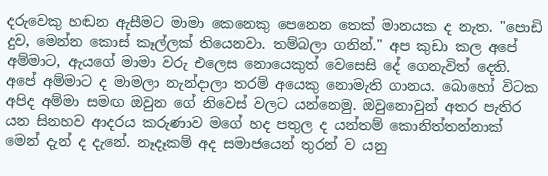දරුවෙකු හඬන ඇසීමට මාමා කෙනෙකු පෙනෙන තෙක් මානයක ද නැත. "පොඩි දුව, මෙන්න කොස් කෑල්ලක් තියෙනවා. තම්බලා ගනින්." අප කුඩා කල අපේ අම්මාට, ඇයගේ මාමා වරු එලෙස නොයෙකුත් වෙසෙසි දේ ගෙනැවිත් දෙති. අපේ අම්මාට ද මාමලා නැන්දාලා තරම් අයෙකු නොමැති ගානය. බොහෝ විටක අපිද අම්මා සමඟ ඔවුන ගේ නිවෙස් වලට යන්නෙමු. ඔවුනොවුන් අතර පැතිර යන සිනහව ආදරය කරුණාව මගේ හද පතුල ද යන්තම් කොනිත්තන්නාක් මෙන් දැන් ද දැනේ. නෑදෑකම් අද සමාජයෙන් තුරන් ව යනු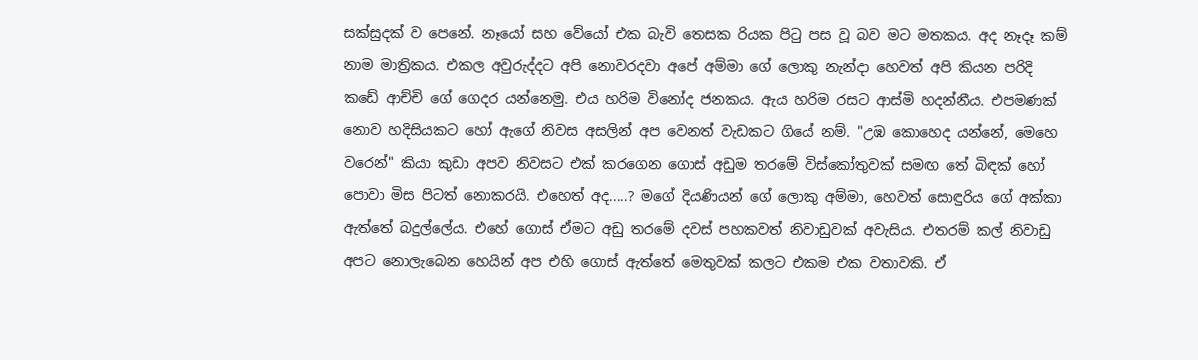සක්සුදක් ව පෙනේ. නෑයෝ සහ වේයෝ එක බැවි තෙසක රියක පිටු පස වූ බව මට මතකය. අද නෑදෑ කම් නාම මාත්‍රිකය. එකල අවුරුද්දට අපි නොවරදවා අපේ අම්මා ගේ ලොකු නැන්දා හෙවත් අපි කියන පරිදි කඩේ ආච්චි ගේ ගෙදර යන්නෙමු. එය හරිම විනෝද ජනකය. ඇය හරිම රසට ආස්මි හදන්නීය. එපමණක් නොව හදිසියකට හෝ ඇගේ නිවස අසලින් අප වෙනත් වැඩකට ගියේ නම්. "උඹ කොහෙද යන්නේ, මෙහෙ වරෙන්" කියා කුඩා අපව නිවසට එක් කරගෙන ගොස් අඩුම තරමේ විස්කෝතුවක් සමඟ තේ බිඳක් හෝ පොවා මිස පිටත් නොකරයි. එහෙත් අද.....? මගේ දියණියන් ගේ ලොකු අම්මා, හෙවත් සොඳුරිය ගේ අක්කා ඇත්තේ බදුල්ලේය. එහේ ගොස් ඒමට අඩු තරමේ දවස් පහකවත් නිවාඩුවක් අවැසිය. එතරම් කල් නිවාඩු අපට නොලැබෙන හෙයින් අප එහි ගොස් ඇත්තේ මෙතුවක් කලට එකම එක වතාවකි. ඒ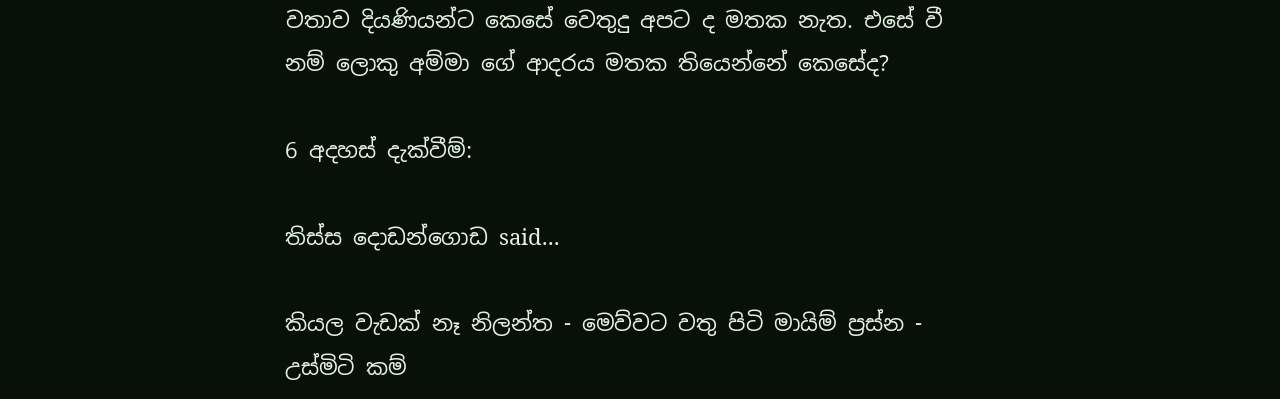වතාව දියණියන්ට කෙසේ වෙතුදු අපට ද මතක නැත. එසේ වී නම් ලොකු අම්මා ගේ ආදරය මතක තියෙන්නේ කෙසේද?

6 අදහස් දැක්වීම්:

තිස්ස දොඩන්ගොඩ said...

කියල වැඩක් නෑ නිලන්ත - මෙව්වට වතු පිටි මායිම් ප්‍රස්න - උස්මිටි කම්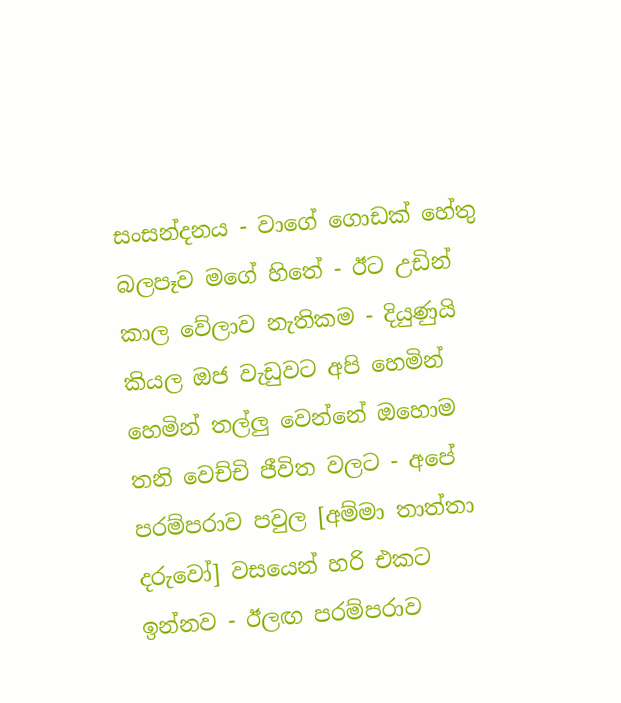සංසන්දනය - වාගේ ගොඩක් හේතු බලපෑව මගේ හිතේ - ඊට උඩින් කාල වේලාව නැතිකම - දියුණුයි කියල ඔජ වැඩුවට අපි හෙමින් හෙමින් තල්ලු වෙන්නේ ඔහොම තනි වෙච්චි ජීවිත වලට - අපේ පරම්පරාව පවුල [අම්මා තාත්තා දරුවෝ] වසයෙන් හරි එකට ඉන්නව - ඊලඟ පරම්පරාව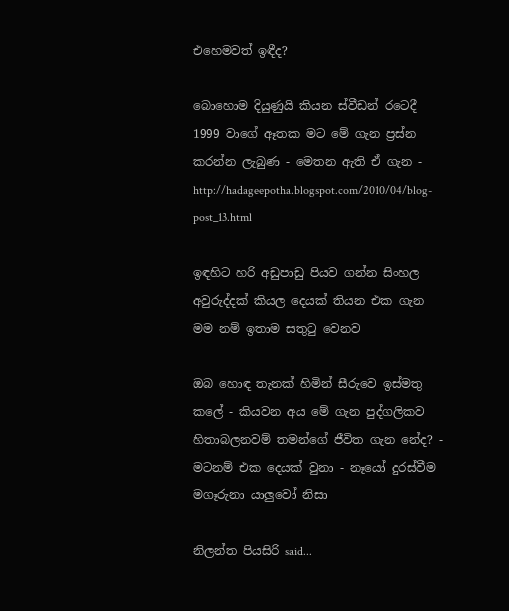එහෙමවත් ඉඳීද?

බොහොම දියුණුයි කියන ස්වීඩන් රටෙදී 1999 වාගේ ඈතක මට මේ ගැන ප්‍රස්න කරන්න ලැබුණ - මෙතන ඇති ඒ ගැන -
http://hadageepotha.blogspot.com/2010/04/blog-post_13.html

ඉඳහිට හරි අඩුපාඩු පියව ගන්න සිංහල අවුරුද්දක් කියල දෙයක් තියන එක ගැන මම නම් ඉතාම සතුටු වෙනව

ඔබ හොඳ තැනක් හිමින් සීරුවෙ ඉස්මතු කලේ - කියවන අය මේ ගැන පුද්ගලිකව හිතාබලනවම් තමන්ගේ ජීවිත ගැන නේද? - මටනම් එක දෙයක් වුනා - නෑයෝ දුරස්වීම මගෑරුනා යාලුවෝ නිසා

නිලන්ත පියසිරි said...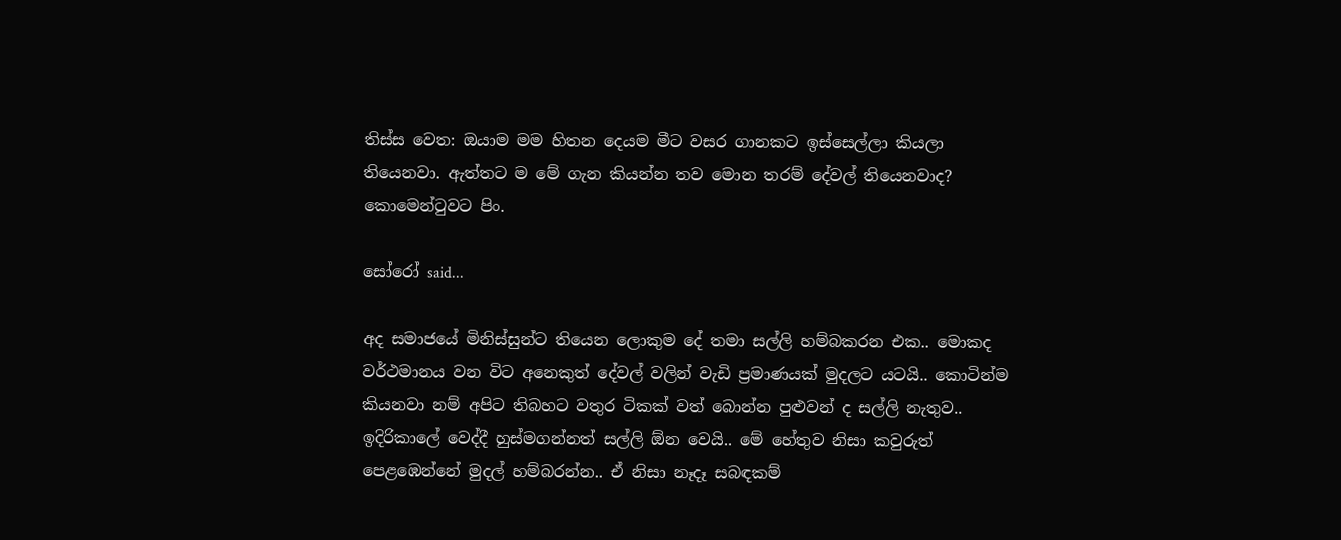තිස්ස වෙත: ඔයාම මම හිතන දෙයම මීට වසර ගානකට ඉස්සෙල්ලා කියලා තියෙනවා. ඇත්තට ම මේ ගැන කියන්න තව මොන තරම් දේවල් තියෙනවාද? කොමෙන්ටුවට පිං.

සෝරෝ said...

අද සමාජයේ මිනිස්සුන්ට තියෙන ලොකුම දේ තමා සල්ලි හම්බකරන එක.. මොකද වර්ථමානය වන විට අනෙකුත් දේවල් වලින් වැඩි ප්‍රමාණයක් මුදලට යටයි.. කොටින්ම කියනවා නම් අපිට තිබහට වතුර ටිකක් වත් බොන්න පුළුවන් ද සල්ලි නැතුව.. ඉදිරිකා‍ලේ වෙද්දී හුස්මගන්නත් සල්ලි ඕන වෙයි.. මේ හේතුව නිසා කවුරුත් පෙළඹෙන්නේ මුදල් හම්බරන්න.. ඒ නිසා නෑදෑ සබඳකම්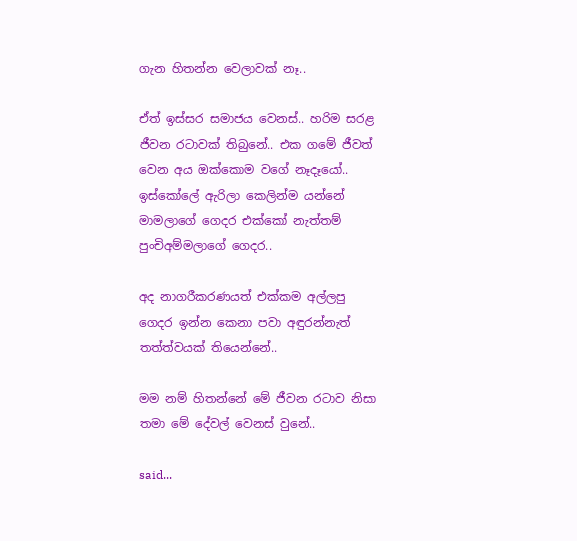ගැන හිතන්න වෙලාවක් නෑ..

ඒත් ඉස්සර සමාජය වෙනස්.. හරිම සරළ ජීවන රටාවක් තිබුනේ.. එක ගමේ ජීවත් වෙන අය ඔක්කොම වගේ නෑදෑයෝ.. ඉස්කෝලේ ඇරිලා කෙලින්ම යන්නේ මාමලාගේ ගෙදර එක්කෝ නැත්තම් පුංචිඅම්මලාගේ ගෙදර..

අද නාගරීකරණයත් එක්කම අල්ලපු ගෙදර ඉන්න කෙනා පවා අඳුරන්නැත් තත්ත්වයක් තියෙන්නේ..

මම නම් හිතන්නේ මේ ජීවන රටාව නිසා තමා මේ දේවල් වෙනස් වුනේ..

said...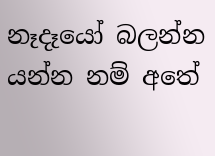නෑදෑයෝ බලන්න යන්න නම් අතේ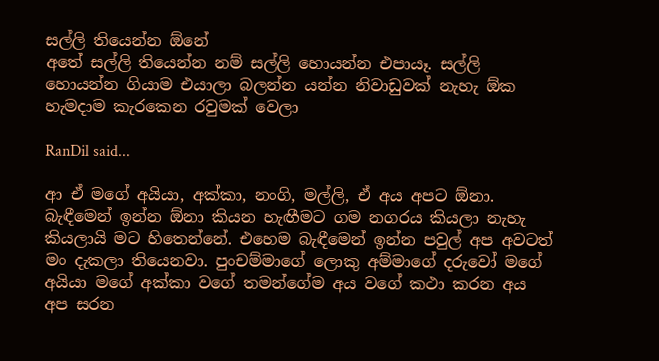සල්ලි තියෙන්න ඕනේ
අතේ සල්ලි තියෙන්න නම් සල්ලි හොයන්න එපායෑ. සල්ලි හොයන්න ගියාම එයාලා බලන්න යන්න නිවාඩුවක් නැහැ ඕක හැමදාම කැරකෙන රවුමක් වෙලා

RanDil said...

ආ ඒ මගේ අයියා, අක්කා, නංගි, මල්ලි, ඒ අය අපට ඕනා. බැඳීමෙන් ඉන්න ඕනා කියන හැඟීමට ගම නගරය කියලා නැහැ කියලායි මට හිතෙන්නේ. එහෙම බැඳීමෙන් ඉන්න පවුල් ‍අප අවටත් මං දැකලා තියෙනවා. පුංචම්මාගේ ලොකු අම්මාගේ දරුවෝ මගේ අයියා මගේ අක්කා වගේ තමන්ගේම අය වගේ කථා කරන අය අප සරන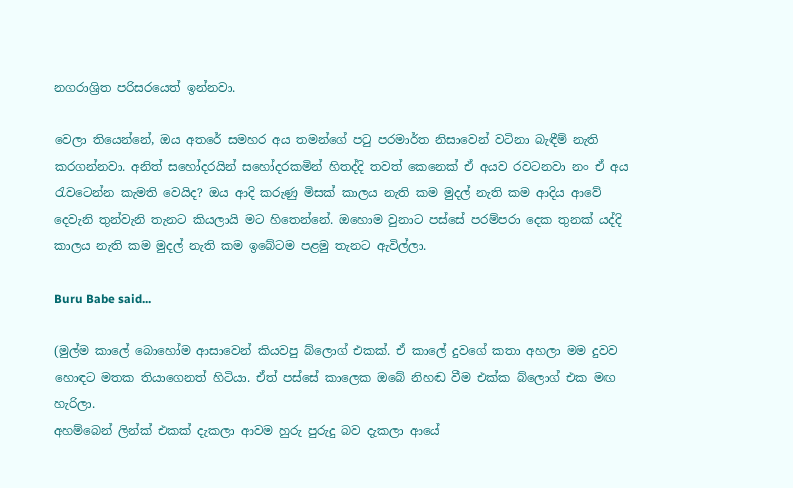නගරාශ්‍රිත පරිසරයෙත් ඉන්නවා.

වෙලා තියෙන්නේ, ඔය අතරේ සමහර අය තමන්ගේ පටු පරමාර්ත නිසාවෙන් වටිනා බැඳීම් නැති කරගන්නවා. අනිත් සහෝදරයින් සහෝදරකමින් හිතද්දි තවත් කෙනෙක් ඒ අයව රවටනවා නං ඒ අය රැවටෙන්න කැමති වෙයිද? ඔය ආදි කරුණු මිසක් කාලය නැති කම මුදල් නැති කම ආදිය ආවේ දෙවැනි තුන්වැනි තැනට කියලායි මට හිතෙන්නේ. ඔහොම වුනාට පස්සේ පරම්පරා දෙක තුනක් යද්දි කාලය නැති කම මුදල් නැති කම ඉබේටම පළමු තැනට ඇවිල්ලා.

Buru Babe said...

(මුල්ම කාලේ බොහෝම ආසාවෙන් කියවපු බ්ලොග් එකක්. ඒ කාලේ දුවගේ කතා අහලා මම දුවව හොඳට මතක තියාගෙනත් හිටියා. ඒත් පස්සේ කාලෙක ඔබේ නිහඬ වීම එක්ක බ්ලොග් එක මඟ හැරිලා.
අහම්බෙන් ලින්ක් එකක් දැකලා ආවම හුරු පුරුදු බව දැකලා ආයේ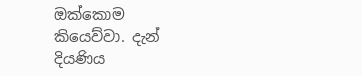ඔක්කොම කියෙව්වා. දැන් දියණිය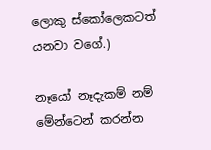ලොකු ස්කෝලෙකටත් යනවා වගේ.)

නෑයෝ නෑදැකම් නම් මේන්ටෙන් කරන්න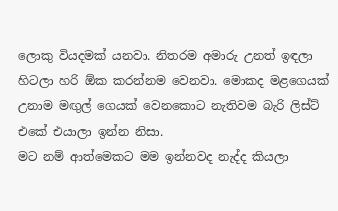ලොකු වියදමක් යනවා. නිතරම අමාරු උනත් ඉඳලා හිටලා හරි ඕක කරන්නම වෙනවා. මොකද මළගෙයක් උනාම මඟුල් ගෙයක් වෙනකොට නැතිවම බැරි ලිස්ට් එකේ එයාලා ඉන්න නිසා.
මට නම් ආත්මෙකට මම ඉන්නවද නැද්ද කියලා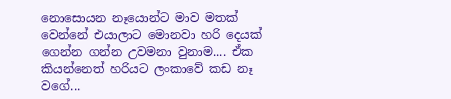නොසොයන නෑයොන්ට මාව මතක් වෙන්නේ එයාලාට මොනවා හරි දෙයක් ගෙන්න ගන්න උවමනා වුනාම.... ඒක කියන්නෙත් හරියට ලංකාවේ කඩ නෑ වගේ...